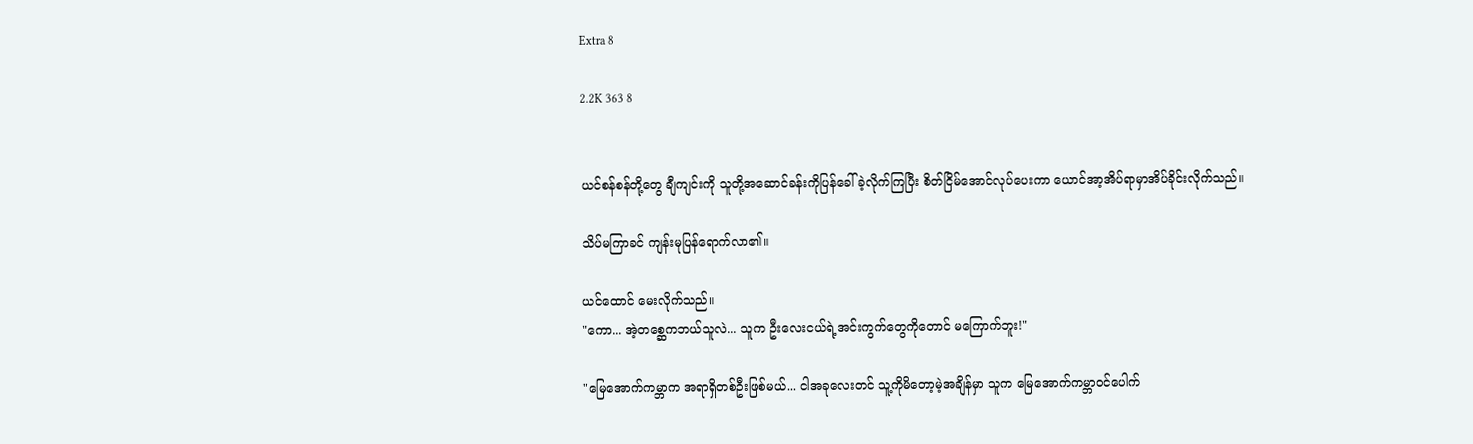Extra 8

2.2K 363 8


ယင်စန်စန်တို့တွေ ချီကျင်းကို သူတို့အဆောင်ခန်းကိုပြန်ခေါ်ခဲ့လိုက်ကြပြီး စိတ်ငြိမ်အောင်လုပ်ပေးကာ ယောင်အာ့အိပ်ရာမှာအိပ်ခိုင်းလိုက်သည်။

သိပ်မကြာခင် ကျန်းမုပြန်ရောက်လာ၏။

ယင်ထောင် မေးလိုက်သည်။
"ကော... အဲ့တစ္ဆေကဘယ်သူလဲ... သူက ဦးလေးငယ်ရဲ့အင်းကွက်တွေကိုတောင် မကြောက်ဘူး!"

"မြေအောက်ကမ္ဘာက အရာရှိတစ်ဦးဖြစ်မယ်... ငါအခုလေးတင် သူ့ကိုမိတော့မဲ့အချိန်မှာ သူက မြေအောက်ကမ္ဘာဝင်ပေါက်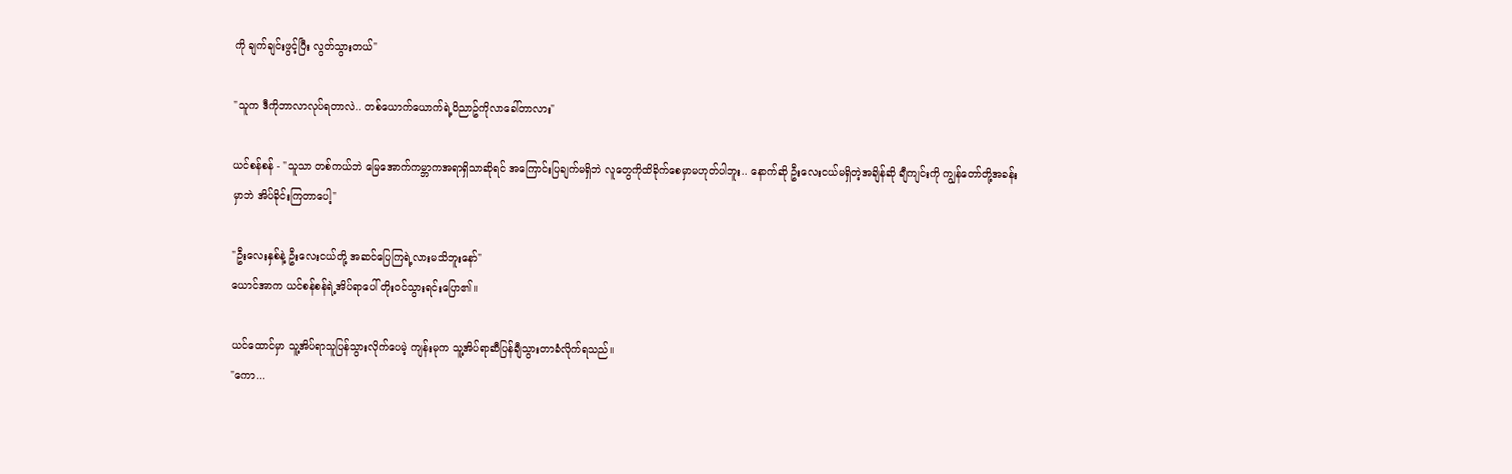ကို ချက်ချင်းဖွင့်ပြီး လွတ်သွားတယ်"

"သူက ဒီကိုဘာလာလုပ်ရတာလဲ.. တစ်ယောက်ယောက်ရဲ့ဝိညာဥ်ကိုလာခေါ်တာလား"

ယင်စန်စန် - "သူသာ တစ်ကယ်ဘဲ မြေအောက်ကမ္ဘာကအရာရှိသာဆိုရင် အကြောင်းပြချက်မရှိဘဲ လူတွေကိုထိခိုက်စေမှာမဟုတ်ပါဘူး.. နောက်ဆို ဦးလေးငယ်မရှိတဲ့အချိန်ဆို ချီကျင်းကို ကျွန်တော်တို့အခန်းမှာဘဲ အိပ်ခိုင်းကြတာပေါ့"

"ဦးလေးနှစ်နဲ့ ဦးလေးငယ်တို့ အဆင်ပြေကြရဲ့လားမသိဘူးနော်"
ယောင်အာက ယင်စန်စန်ရဲ့အိပ်ရာပေါ် တိုးဝင်သွားရင်းပြော၏။

ယင်ထောင်မှာ သူ့အိပ်ရာသူပြန်သွားလိုက်ပေမဲ့ ကျန်းမုက သူ့အိပ်ရာဆီပြန်ချီသွားတာခံလိုက်ရသည်။
"ကော...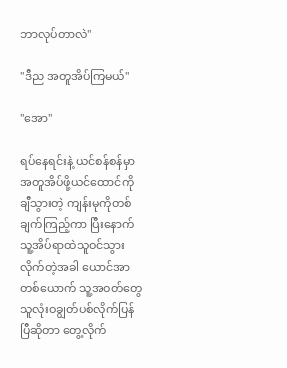ဘာလုပ်တာလဲ"

"ဒီည အတူအိပ်ကြမယ်"

"အော"

ရပ်နေရင်းနဲ့ ယင်စန်စန်မှာ အတူအိပ်ဖို့ယင်ထောင်ကိုချီသွားတဲ့ ကျန်းမုကိုတစ်ချက်ကြည့်ကာ ပြီးနောက် သူ့အိပ်ရာထဲသူဝင်သွားလိုက်တဲ့အခါ ယောင်အာတစ်ယောက် သူ့အဝတ်တွေသူလုံးဝချွတ်ပစ်လိုက်ပြန်ပြီဆိုတာ တွေ့လိုက်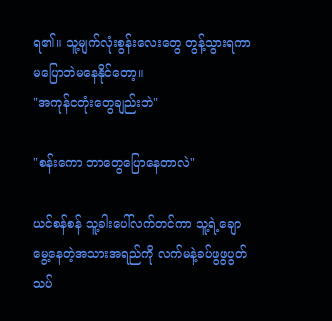ရ၏။ သူ့မျက်လုံးစွန်းလေးတွေ တွန့်သွားရကာ မပြောဘဲမနေနိုင်တော့။
"အကုန်ငတုံးတွေချည်းဘဲ"

"စန်းကော ဘာတွေပြောနေတာလဲ"

ယင်စန်စန် သူ့ခါးပေါ်လက်တင်ကာ သူ့ရဲ့ချောမွေ့နေတဲ့အသားအရည်ကို လက်မနဲ့ခပ်ဖွဖွပွတ်သပ်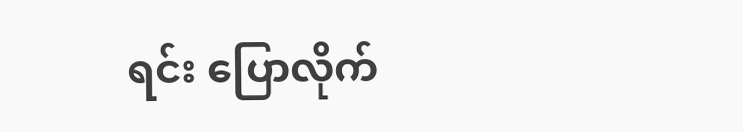ရင်း ပြောလိုက်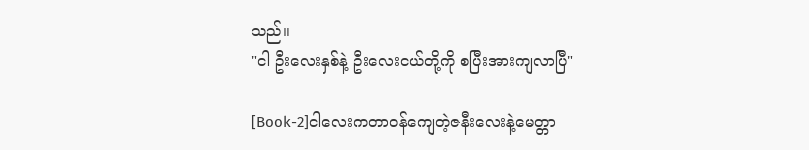သည်။
"ငါ ဦးလေးနှစ်နဲ့ ဦးလေးငယ်တို့ကို စပြီးအားကျလာပြီ"

[Book-2]ငါလေးကတာဝန်ကျေတဲ့ဇနီးလေးနဲ့မေတ္တာ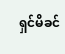ရှင်မိခင်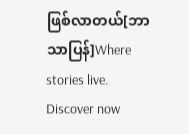ဖြစ်လာတယ်[ဘာသာပြန်]Where stories live. Discover now